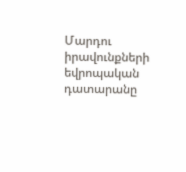Մարդու իրավունքների եվրոպական դատարանը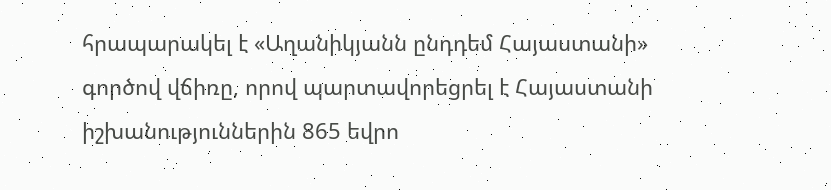հրապարակել է «Աղանիկյանն ընդդեմ Հայաստանի» գործով վճիռը, որով պարտավորեցրել է Հայաստանի իշխանություններին 865 եվրո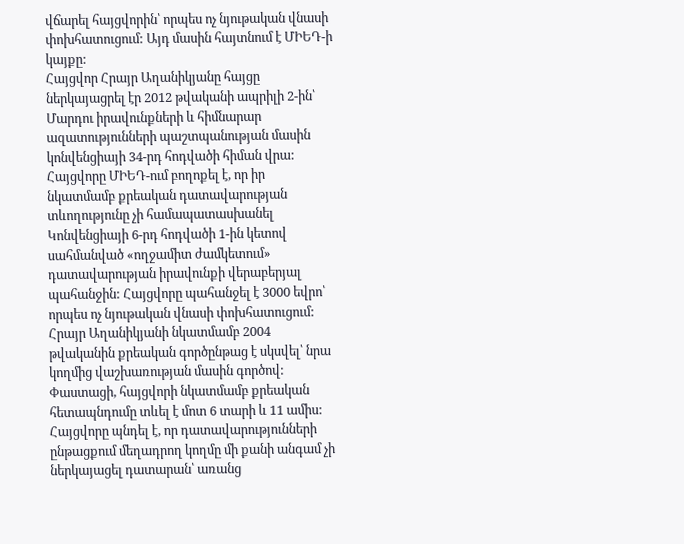վճարել հայցվորին՝ որպես ոչ նյութական վնասի փոխհատուցում: Այդ մասին հայտնում է ՄԻԵԴ-ի կայքը:
Հայցվոր Հրայր Աղանիկյանը հայցը ներկայացրել էր 2012 թվականի ապրիլի 2-ին՝ Մարդու իրավունքների և հիմնարար ազատությունների պաշտպանության մասին կոնվենցիայի 34-րդ հոդվածի հիման վրա:
Հայցվորը ՄԻԵԴ-ում բողոքել է, որ իր նկատմամբ քրեական դատավարության տևողությունը չի համապատասխանել Կոնվենցիայի 6-րդ հոդվածի 1-ին կետով սահմանված «ողջամիտ ժամկետում» դատավարության իրավունքի վերաբերյալ պահանջին: Հայցվորը պահանջել է 3000 եվրո՝ որպես ոչ նյութական վնասի փոխհատուցում:
Հրայր Աղանիկյանի նկատմամբ 2004 թվականին քրեական գործընթաց է սկսվել՝ նրա կողմից վաշխառության մասին գործով:
Փաստացի, հայցվորի նկատմամբ քրեական հետապնդումը տևել է մոտ 6 տարի և 11 ամիս:
Հայցվորը պնդել է, որ դատավարությունների ընթացքում մեղադրող կողմը մի քանի անգամ չի ներկայացել դատարան՝ առանց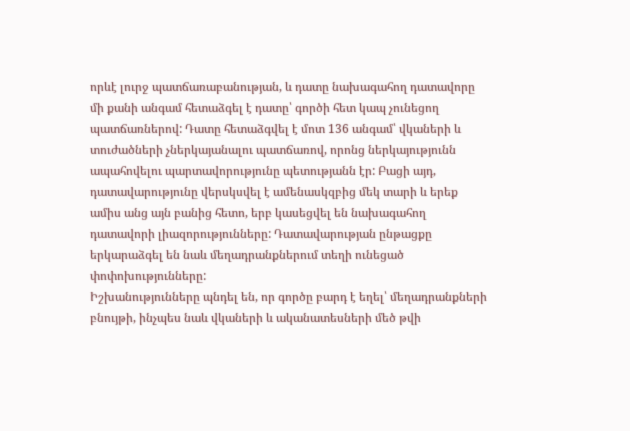որևէ լուրջ պատճառաբանության, և դատը նախագահող դատավորը մի քանի անգամ հետաձգել է դատը՝ գործի հետ կապ չունեցող պատճառներով: Դատը հետաձգվել է մոտ 136 անգամ՝ վկաների և տուժածների չներկայանալու պատճառով, որոնց ներկայությունն ապահովելու պարտավորությունը պետությանն էր: Բացի այդ, դատավարությունը վերսկսվել է ամենասկզբից մեկ տարի և երեք ամիս անց այն բանից հետո, երբ կասեցվել են նախագահող դատավորի լիազորությունները: Դատավարության ընթացքը երկարաձգել են նաև մեղադրանքներում տեղի ունեցած փոփոխությունները:
Իշխանությունները պնդել են, որ գործը բարդ է եղել՝ մեղադրանքների բնույթի, ինչպես նաև վկաների և ականատեսների մեծ թվի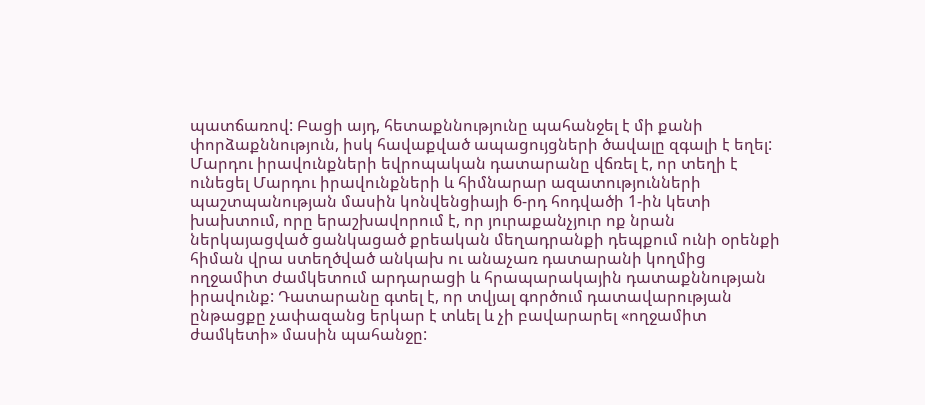պատճառով: Բացի այդ, հետաքննությունը պահանջել է մի քանի փորձաքննություն, իսկ հավաքված ապացույցների ծավալը զգալի է եղել:
Մարդու իրավունքների եվրոպական դատարանը վճռել է, որ տեղի է ունեցել Մարդու իրավունքների և հիմնարար ազատությունների պաշտպանության մասին կոնվենցիայի 6-րդ հոդվածի 1-ին կետի խախտում, որը երաշխավորում է, որ յուրաքանչյուր ոք նրան ներկայացված ցանկացած քրեական մեղադրանքի դեպքում ունի օրենքի հիման վրա ստեղծված անկախ ու անաչառ դատարանի կողմից ողջամիտ ժամկետում արդարացի և հրապարակային դատաքննության իրավունք: Դատարանը գտել է, որ տվյալ գործում դատավարության ընթացքը չափազանց երկար է տևել և չի բավարարել «ողջամիտ ժամկետի» մասին պահանջը: